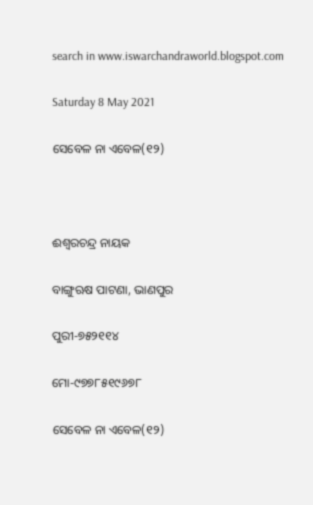search in www.iswarchandraworld.blogspot.com

Saturday 8 May 2021

ସେବେଳ ନା ଏବେଳ(୧୨)



ଈଶ୍ୱରଚନ୍ଦ୍ର ନାୟକ

ବାଙ୍ଗୁଋଷ ପାଟଣା, ଭାଣପୁର

ପୁରୀ-୭୫୨୧୧୪

ମୋ-୯୭୭୮୫୧୯୬୭୮

ସେବେଳ ନା ଏବେଳ(୧୨)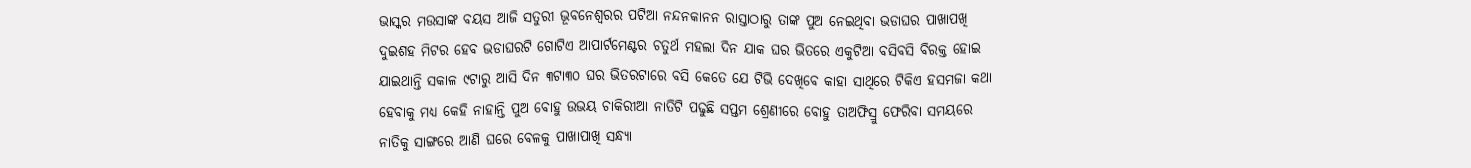ଭାସ୍କର ମଉସାଙ୍କ ବୟସ ଆଜି ସତୁରୀ ଭୂବନେଶ୍ୱରର ପଟିଆ ନନ୍ଦନକାନନ ରାସ୍ତାଠାରୁ ତାଙ୍କ ପୁଅ ନେଇଥିବା ଭଡାଘର ପାଖାପଖି ଦୁଇଶହ ମିଟର ହେବ ଭଡାଘରଟି ଗୋଟିଏ ଆପାର୍ଟମେଣ୍ଟର ଚତୁର୍ଥ ମହଲା ଦିନ ଯାକ ଘର ଭିତରେ ଏକୁଟିଆ ବସିବସି ବିରକ୍ତ ହୋଇ ଯାଇଥାନ୍ତି ସକାଳ ୯ଟାରୁ ଆସି ଦିନ ୩ଟା୩୦ ଘର ଭିତରଟାରେ ବସି କେତେ ଯେ ଟିଭି ଦେଖିବେ କାହା ସାଥିରେ ଟିକିଏ ହସମଜା କଥା ହେବାକୁ ମଧ୍ୟ କେହି ନାହାନ୍ତି ପୁଅ ବୋହୁ ଉଭୟ ଚାକିରୀଆ ନାତିଟି ପଢୁଛି ସପ୍ତମ ଶ୍ରେଣୀରେ ବୋହୁ ତାଅଫିସ୍ରୁ ଫେରିବା ସମୟରେ ନାତିକୁ ସାଙ୍ଗରେ ଆଣି ଘରେ ବେଳକୁ ପାଖାପାଖି ସନ୍ଧ୍ୟା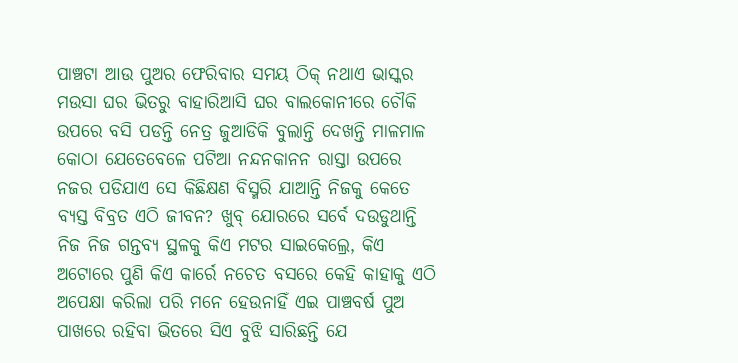ପାଞ୍ଚଟା ଆଉ ପୁଅର ଫେରିବାର ସମୟ ଠିକ୍ ନଥାଏ ଭାସ୍କର ମଉସା ଘର ଭିତରୁ ବାହାରିଆସି ଘର ବାଲକୋନୀରେ ଚୌକି ଉପରେ ବସି ପଡନ୍ତି ନେତ୍ର ଜୁଆଡିକି ବୁଲାନ୍ତି ଦେଖନ୍ତି ମାଳମାଳ କୋଠା ଯେତେବେଳେ ପଟିଆ ନନ୍ଦନକାନନ ରାସ୍ତା ଉପରେ ନଜର ପଡିଯାଏ ସେ କିଛିକ୍ଷଣ ବିସ୍ମରି ଯାଆନ୍ତି ନିଜକୁ କେତେ ବ୍ୟସ୍ତ ବିବ୍ରତ ଏଠି ଜୀବନ? ଖୁବ୍ ଯୋରରେ ସର୍ବେ ଦଉଡୁଥାନ୍ତି ନିଜ ନିଜ ଗନ୍ତବ୍ୟ ସ୍ଥଳକୁ କିଏ ମଟର ସାଇକେଲ୍ରେ, କିଏ ଅଟୋରେ ପୁଣି କିଏ କାର୍ରେ ନଚେତ ବସରେ କେହି କାହାକୁ ଏଠି ଅପେକ୍ଷା କରିଲା ପରି ମନେ ହେଉନାହିଁ ଏଇ ପାଞ୍ଚବର୍ଷ ପୁଅ ପାଖରେ ରହିବା ଭିତରେ ସିଏ ବୁଝି ସାରିଛନ୍ତି ଯେ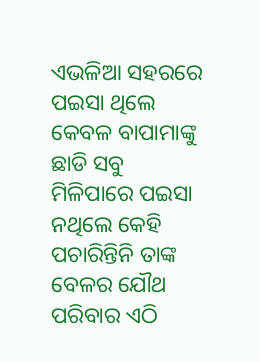ଏଭଳିଆ ସହରରେ ପଇସା ଥିଲେ କେବଳ ବାପାମାଙ୍କୁ ଛାଡି ସବୁ ମିଳିପାରେ ପଇସା ନଥିଲେ କେହି ପଚାରିନ୍ତିନି ତାଙ୍କ ବେଳର ଯୌଥ ପରିବାର ଏଠି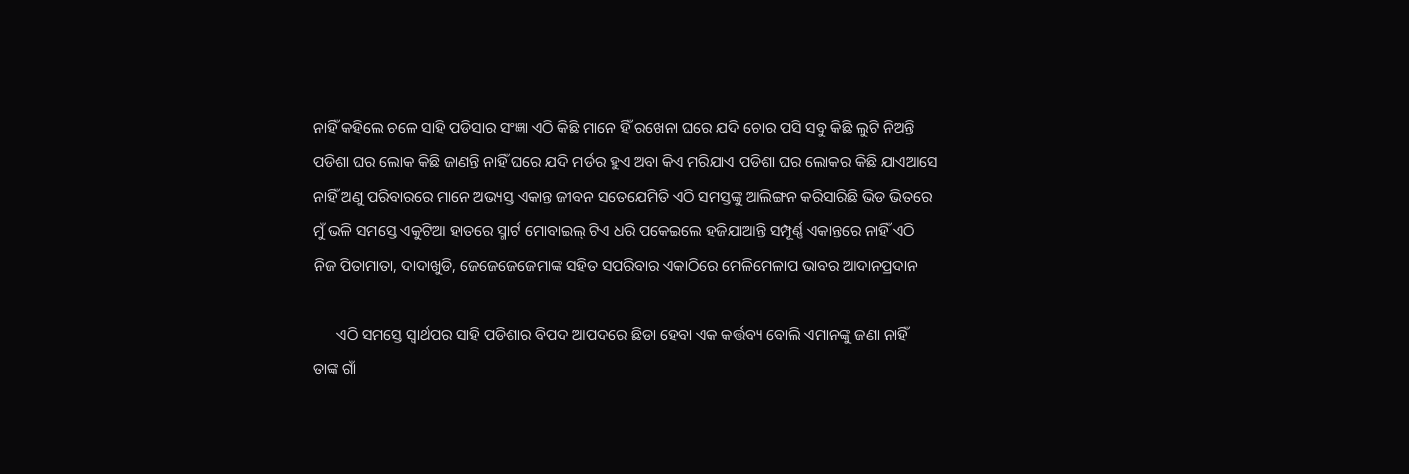ନାହିଁ କହିଲେ ଚଳେ ସାହି ପଡିସାର ସଂଜ୍ଞା ଏଠି କିଛି ମାନେ ହିଁ ରଖେନା ଘରେ ଯଦି ଚୋର ପସି ସବୁ କିଛି ଲୁଟି ନିଅନ୍ତି ପଡିଶା ଘର ଲୋକ କିଛି ଜାଣନ୍ତି ନାହିଁ ଘରେ ଯଦି ମର୍ଡର ହୁଏ ଅବା କିଏ ମରିଯାଏ ପଡିଶା ଘର ଲୋକର କିଛି ଯାଏଆସେ ନାହିଁ ଅଣୁ ପରିବାରରେ ମାନେ ଅଭ୍ୟସ୍ତ ଏକାନ୍ତ ଜୀବନ ସତେଯେମିତି ଏଠି ସମସ୍ତଙ୍କୁ ଆଲିଙ୍ଗନ କରିସାରିଛି ଭିଡ ଭିତରେ ମୁଁ ଭଳି ସମସ୍ତେ ଏକୁଟିଆ ହାତରେ ସ୍ମାର୍ଟ ମୋବାଇଲ୍ ଟିଏ ଧରି ପକେଇଲେ ହଜିଯାଆନ୍ତି ସମ୍ପୂର୍ଣ୍ଣ ଏକାନ୍ତରେ ନାହିଁ ଏଠି ନିଜ ପିତାମାତା, ଦାଦାଖୁଡି, ଜେଜେଜେଜେମାଙ୍କ ସହିତ ସପରିବାର ଏକାଠିରେ ମେଳିମେଳାପ ଭାବର ଆଦାନପ୍ରଦାନ

      ଏଠି ସମସ୍ତେ ସ୍ୱାର୍ଥପର ସାହି ପଡିଶାର ବିପଦ ଆପଦରେ ଛିଡା ହେବା ଏକ କର୍ତ୍ତବ୍ୟ ବୋଲି ଏମାନଙ୍କୁ ଜଣା ନାହିଁ   ତାଙ୍କ ଗାଁ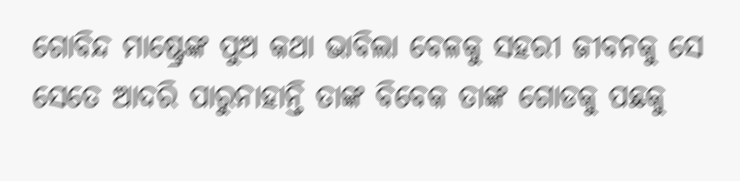ଗୋବିନ୍ଦ ମାଷ୍ଟ୍ରେଙ୍କ ପୁଅ କଥା ଭାବିଲା ବେଳକୁ ସହରୀ ଜୀବନକୁ ସେ ସେତେ ଆଦରି ପାରୁନାହାନ୍ତି ତାଙ୍କ ବିବେକ ତାଙ୍କ ଗୋଡକୁ ପଛକୁ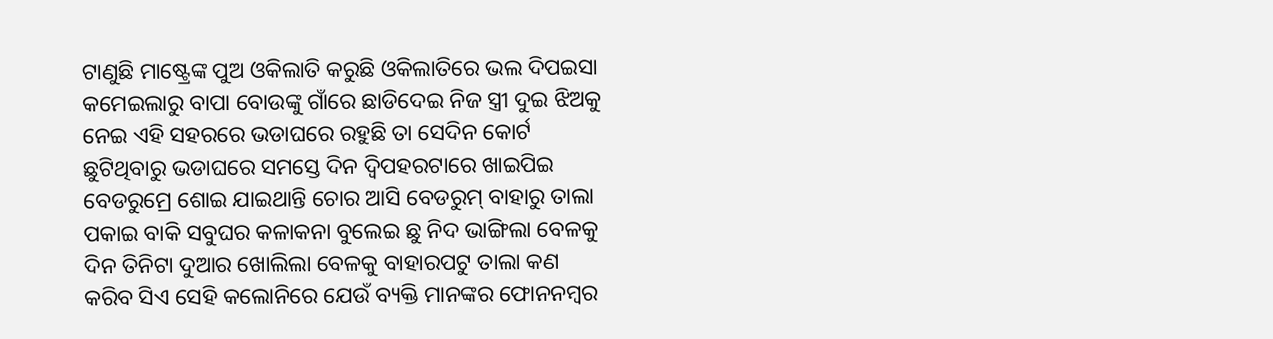ଟାଣୁଛି ମାଷ୍ଟ୍ରେଙ୍କ ପୁଅ ଓକିଲାତି କରୁଛି ଓକିଲାତିରେ ଭଲ ଦିପଇସା କମେଇଲାରୁ ବାପା ବୋଉଙ୍କୁ ଗାଁରେ ଛାଡିଦେଇ ନିଜ ସ୍ତ୍ରୀ ଦୁଇ ଝିଅକୁ ନେଇ ଏହି ସହରରେ ଭଡାଘରେ ରହୁଛି ତା ସେଦିନ କୋର୍ଟ ଛୁଟିଥିବାରୁ ଭଡାଘରେ ସମସ୍ତେ ଦିନ ଦ୍ୱିପହରଟାରେ ଖାଇପିଇ ବେଡରୁମ୍ରେ ଶୋଇ ଯାଇଥାନ୍ତି ଚୋର ଆସି ବେଡରୁମ୍ ବାହାରୁ ତାଲା ପକାଇ ବାକି ସବୁଘର କଳାକନା ବୁଲେଇ ଛୁ ନିଦ ଭାଙ୍ଗିଲା ବେଳକୁ ଦିନ ତିନିଟା ଦୁଆର ଖୋଲିଲା ବେଳକୁ ବାହାରପଟୁ ତାଲା କଣ କରିବ ସିଏ ସେହି କଲୋନିରେ ଯେଉଁ ବ୍ୟକ୍ତି ମାନଙ୍କର ଫୋନନମ୍ବର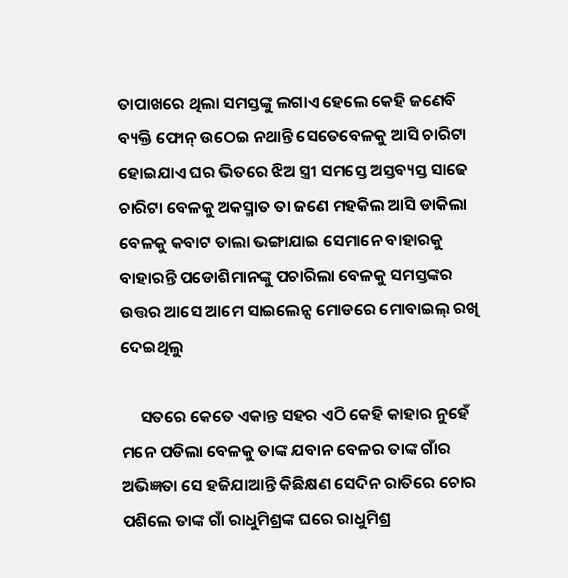ତାପାଖରେ ଥିଲା ସମସ୍ତଙ୍କୁ ଲଗାଏ ହେଲେ କେହି ଜଣେବି ବ୍ୟକ୍ତି ଫୋନ୍ ଉଠେଇ ନଥାନ୍ତି ସେତେବେଳକୁ ଆସି ଚାରିଟା ହୋଇଯାଏ ଘର ଭିତରେ ଝିଅ ସ୍ତ୍ରୀ ସମସ୍ତେ ଅସ୍ତବ୍ୟସ୍ତ ସାଢେ ଚାରିଟା ବେଳକୁ ଅକସ୍ମାତ ତା ଜଣେ ମହକିଲ ଆସି ଡାକିଲା ବେଳକୁ କବାଟ ତାଲା ଭଙ୍ଗାଯାଇ ସେମାନେ ବାହାରକୁ ବାହାରନ୍ତି ପଡୋଶିମାନଙ୍କୁ ପଚାରିଲା ବେଳକୁ ସମସ୍ତଙ୍କର ଉତ୍ତର ଆସେ ଆମେ ସାଇଲେନ୍ସ ମୋଡରେ ମୋବାଇଲ୍ ରଖି ଦେଇଥିଲୁ

     ସତରେ କେତେ ଏକାନ୍ତ ସହର ଏଠି କେହି କାହାର ନୁହେଁ ମନେ ପଡିଲା ବେଳକୁ ତାଙ୍କ ଯବାନ ବେଳର ତାଙ୍କ ଗାଁର ଅଭିଜ୍ଞତା ସେ ହଜିଯାଆନ୍ତି କିଛିକ୍ଷଣ ସେଦିନ ରାତିରେ ଚୋର ପଶିଲେ ତାଙ୍କ ଗାଁ ରାଧୁମିଶ୍ରଙ୍କ ଘରେ ରାଧୁମିଶ୍ର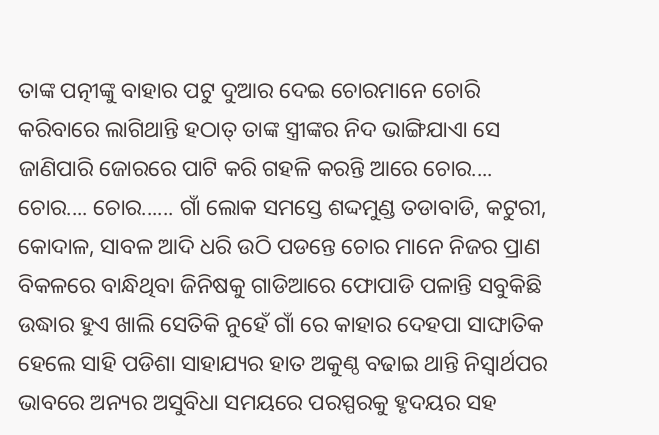ତାଙ୍କ ପତ୍ନୀଙ୍କୁ ବାହାର ପଟୁ ଦୁଆର ଦେଇ ଚୋରମାନେ ଚୋରି କରିବାରେ ଲାଗିଥାନ୍ତି ହଠାତ୍ ତାଙ୍କ ସ୍ତ୍ରୀଙ୍କର ନିଦ ଭାଙ୍ଗିଯାଏା ସେ ଜାଣିପାରି ଜୋରରେ ପାଟି କରି ଗହଳି କରନ୍ତି ଆରେ ଚୋର.... ଚୋର.... ଚୋର...... ଗାଁ ଲୋକ ସମସ୍ତେ ଶଦ୍ଦମୁଣ୍ଡ ତଡାବାଡି, କଟୁରୀ, କୋଦାଳ, ସାବଳ ଆଦି ଧରି ଉଠି ପଡନ୍ତେ ଚୋର ମାନେ ନିଜର ପ୍ରାଣ ବିକଳରେ ବାନ୍ଧିଥିବା ଜିନିଷକୁ ଗାଡିଆରେ ଫୋପାଡି ପଳାନ୍ତି ସବୁକିଛି ଉଦ୍ଧାର ହୁଏ ଖାଲି ସେତିକି ନୁହେଁ ଗାଁ ରେ କାହାର ଦେହପା ସାଙ୍ଘାତିକ ହେଲେ ସାହି ପଡିଶା ସାହାଯ୍ୟର ହାତ ଅକୁଣ୍ଠ ବଢାଇ ଥାନ୍ତି ନିସ୍ୱାର୍ଥପର ଭାବରେ ଅନ୍ୟର ଅସୁବିଧା ସମୟରେ ପରସ୍ପରକୁ ହୃଦୟର ସହ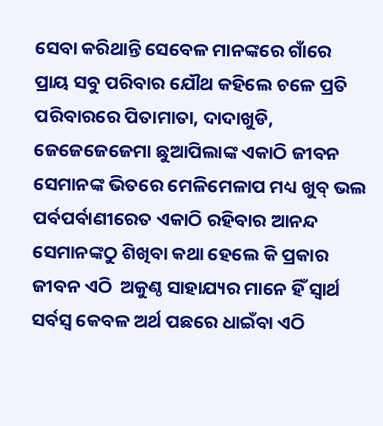ସେବା କରିଥାନ୍ତି ସେବେଳ ମାନଙ୍କରେ ଗାଁରେ ପ୍ରାୟ ସବୁ ପରିବାର ଯୌଥ କହିଲେ ଚଳେ ପ୍ରତି ପରିବାରରେ ପିତାମାତା, ଦାଦାଖୁଡି, ଜେଜେଜେଜେମା ଛୁଆପିଲାଙ୍କ ଏକାଠି ଜୀବନ ସେମାନଙ୍କ ଭିତରେ ମେଳିମେଳାପ ମଧ୍ୟ ଖୁବ୍ ଭଲ ପର୍ବପର୍ବାଣୀରେତ ଏକାଠି ରହିବାର ଆନନ୍ଦ ସେମାନଙ୍କଠୁ ଶିଖିବା କଥା ହେଲେ କି ପ୍ରକାର ଜୀବନ ଏଠି  ଅକୁଣ୍ଠ ସାହାଯ୍ୟର ମାନେ ହିଁ ସ୍ୱାର୍ଥ ସର୍ବସ୍ୱ କେବଳ ଅର୍ଥ ପଛରେ ଧାଇଁବା ଏଠି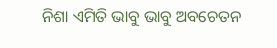ନିଶା ଏମିତି ଭାବୁ ଭାବୁ ଅବଚେତନ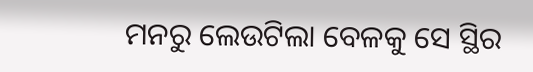ମନରୁ ଲେଉଟିଲା ବେଳକୁ ସେ ସ୍ଥିର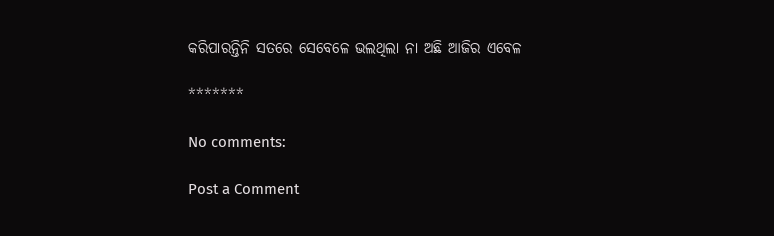କରିପାରନ୍ତିନି ସତରେ ସେବେଳେ ଭଲଥିଲା ନା ଅଛି ଆଜିର ଏବେଳ

*******

No comments:

Post a Comment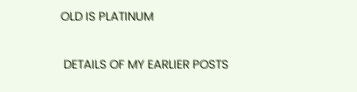OLD IS PLATINUM

 DETAILS OF MY EARLIER POSTS